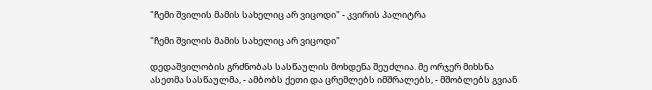"ჩემი შვილის მამის სახელიც არ ვიცოდი" - კვირის პალიტრა

"ჩემი შვილის მამის სახელიც არ ვიცოდი"

დედაშვილობის გრძნობას სასწაულის მოხდენა შეუძლია. მე ორჯერ მიხსნა ასეთმა სასწაულმა, - ამბობს ქეთი და ცრემლებს იმშრალებს, - მშობლებს გვიან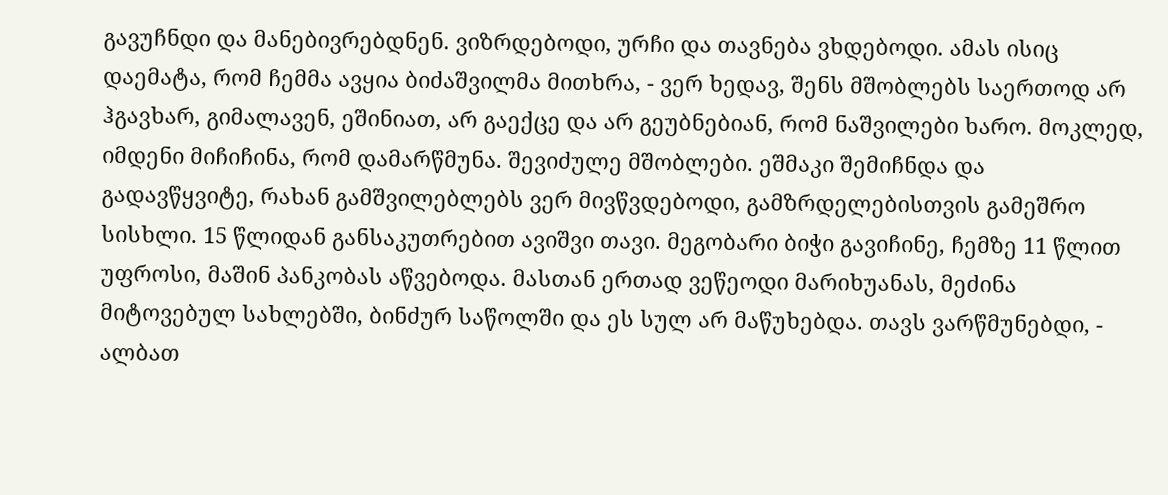გავუჩნდი და მანებივრებდნენ. ვიზრდებოდი, ურჩი და თავნება ვხდებოდი. ამას ისიც დაემატა, რომ ჩემმა ავყია ბიძაშვილმა მითხრა, - ვერ ხედავ, შენს მშობლებს საერთოდ არ ჰგავხარ, გიმალავენ, ეშინიათ, არ გაექცე და არ გეუბნებიან, რომ ნაშვილები ხარო. მოკლედ, იმდენი მიჩიჩინა, რომ დამარწმუნა. შევიძულე მშობლები. ეშმაკი შემიჩნდა და გადავწყვიტე, რახან გამშვილებლებს ვერ მივწვდებოდი, გამზრდელებისთვის გამეშრო სისხლი. 15 წლიდან განსაკუთრებით ავიშვი თავი. მეგობარი ბიჭი გავიჩინე, ჩემზე 11 წლით უფროსი, მაშინ პანკობას აწვებოდა. მასთან ერთად ვეწეოდი მარიხუანას, მეძინა მიტოვებულ სახლებში, ბინძურ საწოლში და ეს სულ არ მაწუხებდა. თავს ვარწმუნებდი, - ალბათ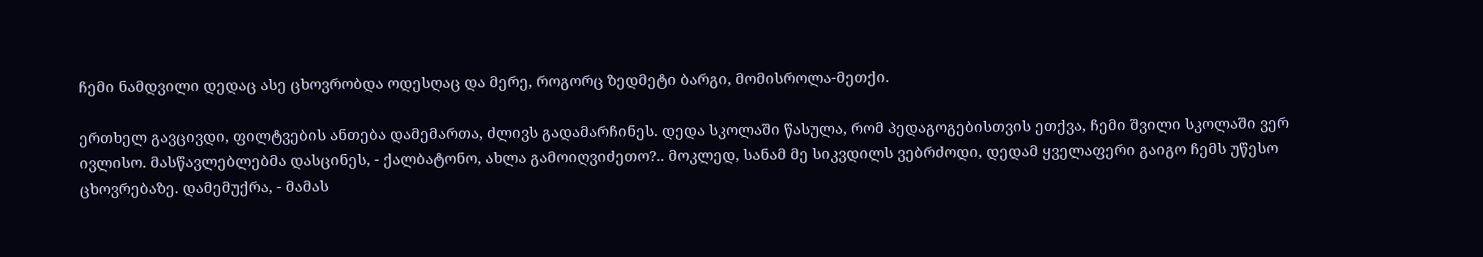ჩემი ნამდვილი დედაც ასე ცხოვრობდა ოდესღაც და მერე, როგორც ზედმეტი ბარგი, მომისროლა-მეთქი.

ერთხელ გავცივდი, ფილტვების ანთება დამემართა, ძლივს გადამარჩინეს. დედა სკოლაში წასულა, რომ პედაგოგებისთვის ეთქვა, ჩემი შვილი სკოლაში ვერ ივლისო. მასწავლებლებმა დასცინეს, - ქალბატონო, ახლა გამოიღვიძეთო?.. მოკლედ, სანამ მე სიკვდილს ვებრძოდი, დედამ ყველაფერი გაიგო ჩემს უწესო ცხოვრებაზე. დამემუქრა, - მამას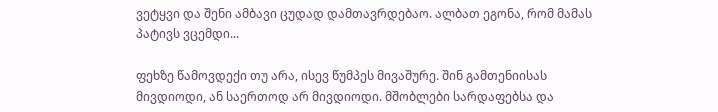ვეტყვი და შენი ამბავი ცუდად დამთავრდებაო. ალბათ ეგონა, რომ მამას პატივს ვცემდი...

ფეხზე წამოვდექი თუ არა, ისევ წუმპეს მივაშურე. შინ გამთენიისას მივდიოდი, ან საერთოდ არ მივდიოდი. მშობლები სარდაფებსა და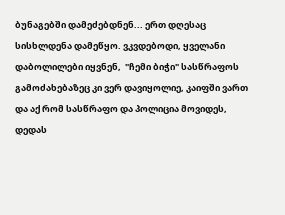ბუნაგებში დამეძებდნენ... ერთ დღესაც სისხლდენა დამეწყო. ვკვდებოდი, ყველანი დაბოლილები იყვნენ,  "ჩემი ბიჭი" სასწრაფოს გამოძახებაზეც კი ვერ დავიყოლიე, კაიფში ვართ და აქ რომ სასწრაფო და პოლიცია მოვიდეს, დედას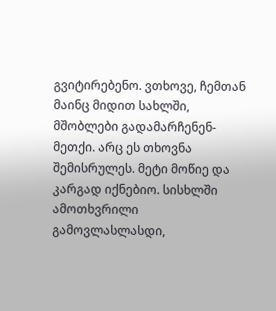გვიტირებენო. ვთხოვე, ჩემთან მაინც მიდით სახლში, მშობლები გადამარჩენენ-მეთქი. არც ეს თხოვნა შემისრულეს. მეტი მოწიე და კარგად იქნებიო. სისხლში ამოთხვრილი გამოვლასლასდი,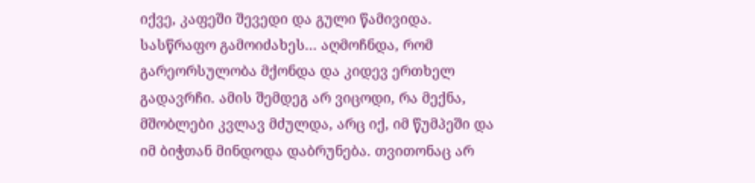იქვე, კაფეში შევედი და გული წამივიდა. სასწრაფო გამოიძახეს... აღმოჩნდა, რომ გარეორსულობა მქონდა და კიდევ ერთხელ გადავრჩი. ამის შემდეგ არ ვიცოდი, რა მექნა, მშობლები კვლავ მძულდა, არც იქ, იმ წუმპეში და იმ ბიჭთან მინდოდა დაბრუნება. თვითონაც არ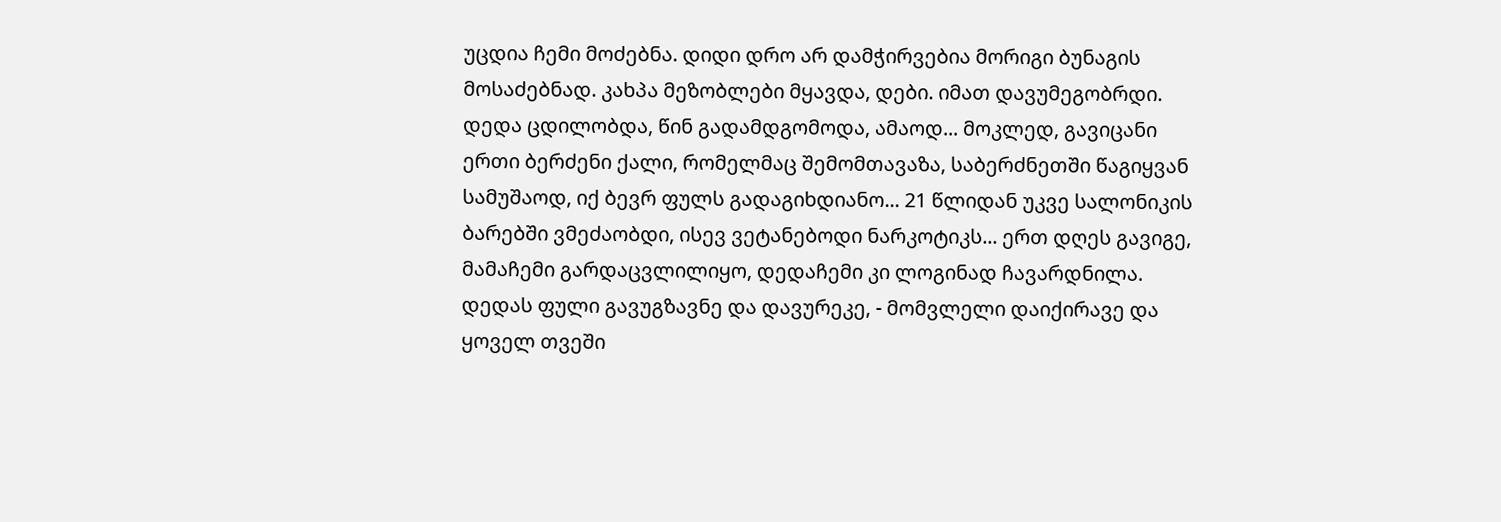უცდია ჩემი მოძებნა. დიდი დრო არ დამჭირვებია მორიგი ბუნაგის მოსაძებნად. კახპა მეზობლები მყავდა, დები. იმათ დავუმეგობრდი. დედა ცდილობდა, წინ გადამდგომოდა, ამაოდ... მოკლედ, გავიცანი ერთი ბერძენი ქალი, რომელმაც შემომთავაზა, საბერძნეთში წაგიყვან სამუშაოდ, იქ ბევრ ფულს გადაგიხდიანო... 21 წლიდან უკვე სალონიკის ბარებში ვმეძაობდი, ისევ ვეტანებოდი ნარკოტიკს... ერთ დღეს გავიგე, მამაჩემი გარდაცვლილიყო, დედაჩემი კი ლოგინად ჩავარდნილა. დედას ფული გავუგზავნე და დავურეკე, - მომვლელი დაიქირავე და ყოველ თვეში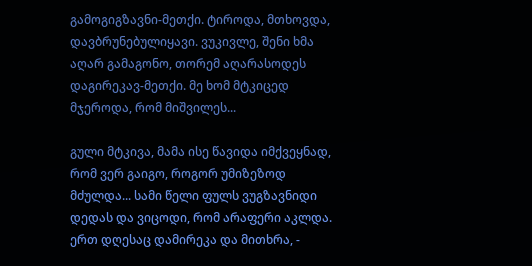გამოგიგზავნი-მეთქი. ტიროდა, მთხოვდა, დავბრუნებულიყავი. ვუკივლე, შენი ხმა აღარ გამაგონო, თორემ აღარასოდეს დაგირეკავ-მეთქი. მე ხომ მტკიცედ მჯეროდა, რომ მიშვილეს...

გული მტკივა, მამა ისე წავიდა იმქვეყნად, რომ ვერ გაიგო, როგორ უმიზეზოდ მძულდა... სამი წელი ფულს ვუგზავნიდი დედას და ვიცოდი, რომ არაფერი აკლდა. ერთ დღესაც დამირეკა და მითხრა, -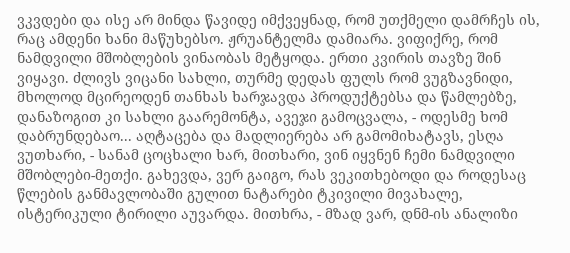ვკვდები და ისე არ მინდა წავიდე იმქვეყნად, რომ უთქმელი დამრჩეს ის, რაც ამდენი ხანი მაწუხებსო. ჟრუანტელმა დამიარა. ვიფიქრე, რომ ნამდვილი მშობლების ვინაობას მეტყოდა. ერთი კვირის თავზე შინ ვიყავი. ძლივს ვიცანი სახლი, თურმე დედას ფულს რომ ვუგზავნიდი,  მხოლოდ მცირეოდენ თანხას ხარჯავდა პროდუქტებსა და წამლებზე, დანაზოგით კი სახლი გაარემონტა, ავეჯი გამოცვალა, - ოდესმე ხომ დაბრუნდებაო... აღტაცება და მადლიერება არ გამომიხატავს, ესღა ვუთხარი, - სანამ ცოცხალი ხარ, მითხარი, ვინ იყვნენ ჩემი ნამდვილი მშობლები-მეთქი. გახევდა, ვერ გაიგო, რას ვეკითხებოდი და როდესაც წლების განმავლობაში გულით ნატარები ტკივილი მივახალე, ისტერიკული ტირილი აუვარდა. მითხრა, - მზად ვარ, დნმ-ის ანალიზი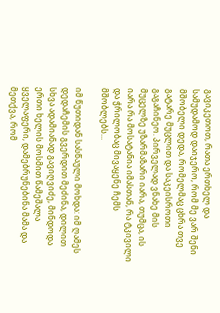გავიკეთოთ, რათა ერთხელ და სამუდამოდ დაიჯერო, რომ მე ვარ შენი მშობელი დედა, რომელმაც ცხრა თვე გატარე მუცლით და საკეისროთი გაგაჩინეო. პირველად ვნახე მის მუცელზე უზარმაზარი იარა, თუმცა, ის იარა რა მოსატანია იმასთან, რა ტკივილი და ჭრილობაც მივაყენე ჩემს მშობლებს...

იმ წუთიდან სასწაული მოხდა: იმ ღამეს დედაჩემის გვერდით მეძინა, დილით სხვა ადამიანად გავიღვიძე, მინდოდა ერთი ხელის მოსმით წამეშალა ყველაფერი, დამებრუნებინა მამა და მეთქვა, რომ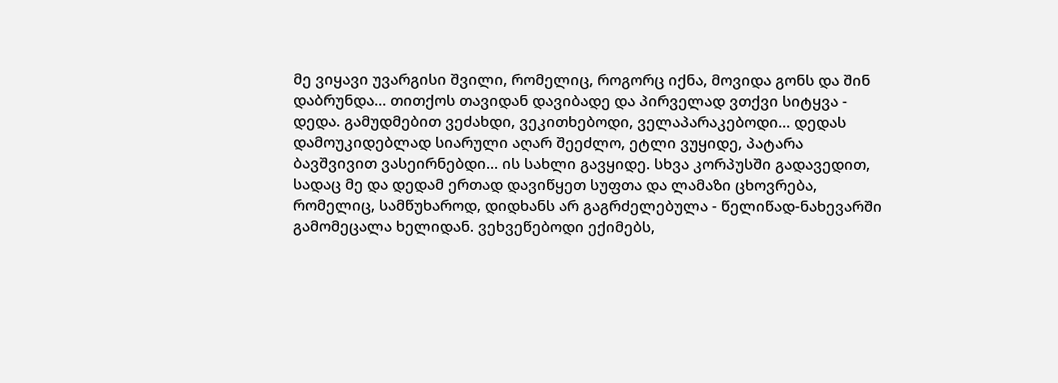მე ვიყავი უვარგისი შვილი, რომელიც, როგორც იქნა, მოვიდა გონს და შინ  დაბრუნდა... თითქოს თავიდან დავიბადე და პირველად ვთქვი სიტყვა - დედა. გამუდმებით ვეძახდი, ვეკითხებოდი, ველაპარაკებოდი... დედას დამოუკიდებლად სიარული აღარ შეეძლო, ეტლი ვუყიდე, პატარა ბავშვივით ვასეირნებდი... ის სახლი გავყიდე. სხვა კორპუსში გადავედით, სადაც მე და დედამ ერთად დავიწყეთ სუფთა და ლამაზი ცხოვრება, რომელიც, სამწუხაროდ, დიდხანს არ გაგრძელებულა - წელიწად-ნახევარში გამომეცალა ხელიდან. ვეხვეწებოდი ექიმებს,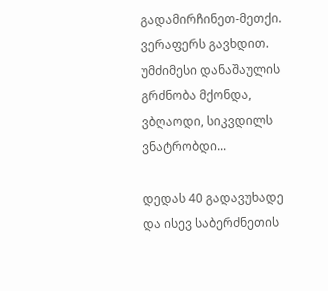გადამირჩინეთ-მეთქი. ვერაფერს გავხდით. უმძიმესი დანაშაულის გრძნობა მქონდა, ვბღაოდი, სიკვდილს ვნატრობდი...

დედას 40 გადავუხადე და ისევ საბერძნეთის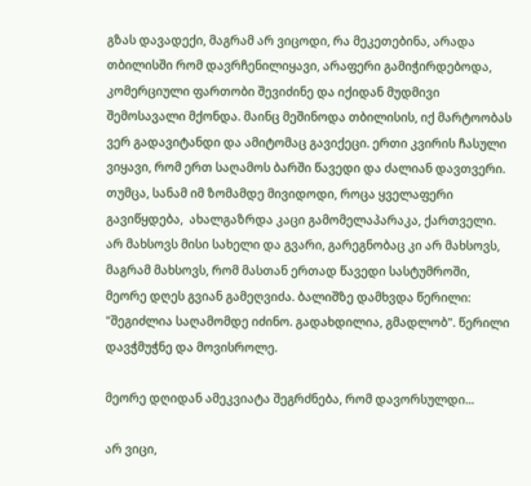გზას დავადექი, მაგრამ არ ვიცოდი, რა მეკეთებინა, არადა თბილისში რომ დავრჩენილიყავი, არაფერი გამიჭირდებოდა, კომერციული ფართობი შევიძინე და იქიდან მუდმივი შემოსავალი მქონდა. მაინც მეშინოდა თბილისის, იქ მარტოობას ვერ გადავიტანდი და ამიტომაც გავიქეცი. ერთი კვირის ჩასული ვიყავი, რომ ერთ საღამოს ბარში წავედი და ძალიან დავთვერი. თუმცა, სანამ იმ ზომამდე მივიდოდი, როცა ყველაფერი გავიწყდება,  ახალგაზრდა კაცი გამომელაპარაკა, ქართველი. არ მახსოვს მისი სახელი და გვარი, გარეგნობაც კი არ მახსოვს, მაგრამ მახსოვს, რომ მასთან ერთად წავედი სასტუმროში, მეორე დღეს გვიან გამეღვიძა. ბალიშზე დამხვდა წერილი: "შეგიძლია საღამომდე იძინო. გადახდილია, გმადლობ". წერილი დავჭმუჭნე და მოვისროლე.

მეორე დღიდან ამეკვიატა შეგრძნება, რომ დავორსულდი...

არ ვიცი,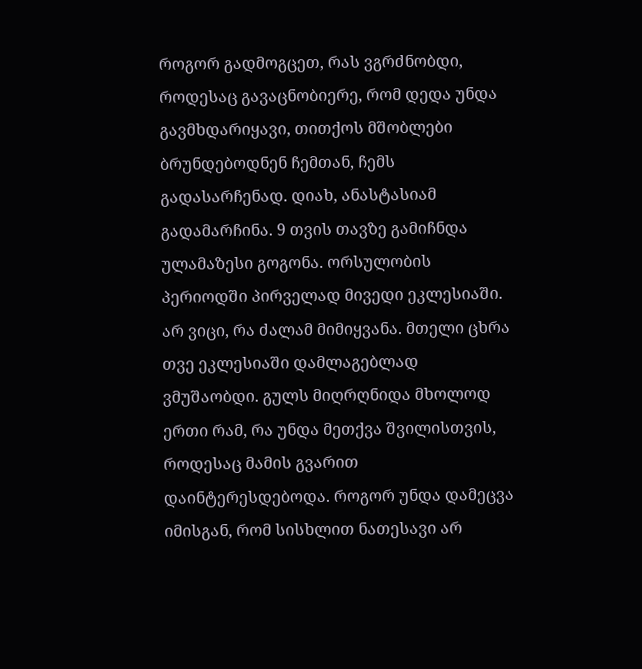როგორ გადმოგცეთ, რას ვგრძნობდი, როდესაც გავაცნობიერე, რომ დედა უნდა გავმხდარიყავი, თითქოს მშობლები ბრუნდებოდნენ ჩემთან, ჩემს გადასარჩენად. დიახ, ანასტასიამ გადამარჩინა. 9 თვის თავზე გამიჩნდა ულამაზესი გოგონა. ორსულობის პერიოდში პირველად მივედი ეკლესიაში. არ ვიცი, რა ძალამ მიმიყვანა. მთელი ცხრა თვე ეკლესიაში დამლაგებლად ვმუშაობდი. გულს მიღრღნიდა მხოლოდ ერთი რამ, რა უნდა მეთქვა შვილისთვის, როდესაც მამის გვარით დაინტერესდებოდა. როგორ უნდა დამეცვა იმისგან, რომ სისხლით ნათესავი არ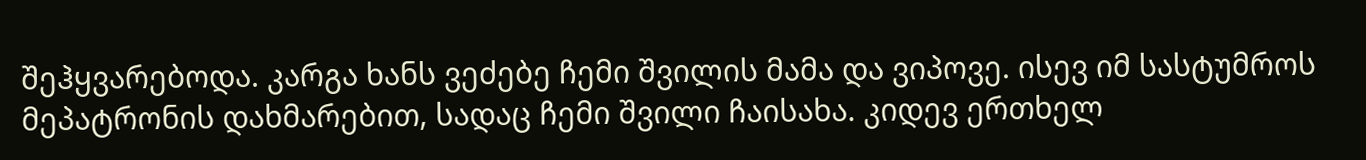შეჰყვარებოდა. კარგა ხანს ვეძებე ჩემი შვილის მამა და ვიპოვე. ისევ იმ სასტუმროს მეპატრონის დახმარებით, სადაც ჩემი შვილი ჩაისახა. კიდევ ერთხელ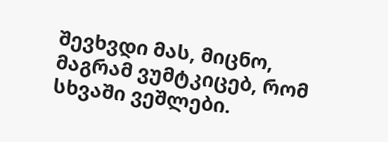შევხვდი მას, მიცნო, მაგრამ ვუმტკიცებ, რომ სხვაში ვეშლები.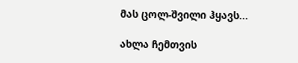მას ცოლ-შვილი ჰყავს...

ახლა ჩემთვის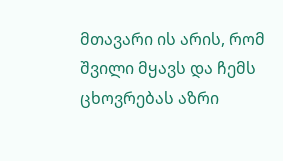მთავარი ის არის, რომ შვილი მყავს და ჩემს ცხოვრებას აზრი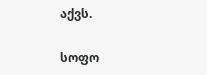აქვს.

სოფო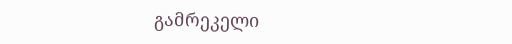გამრეკელი